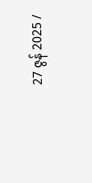27 ဇွန် 2025 /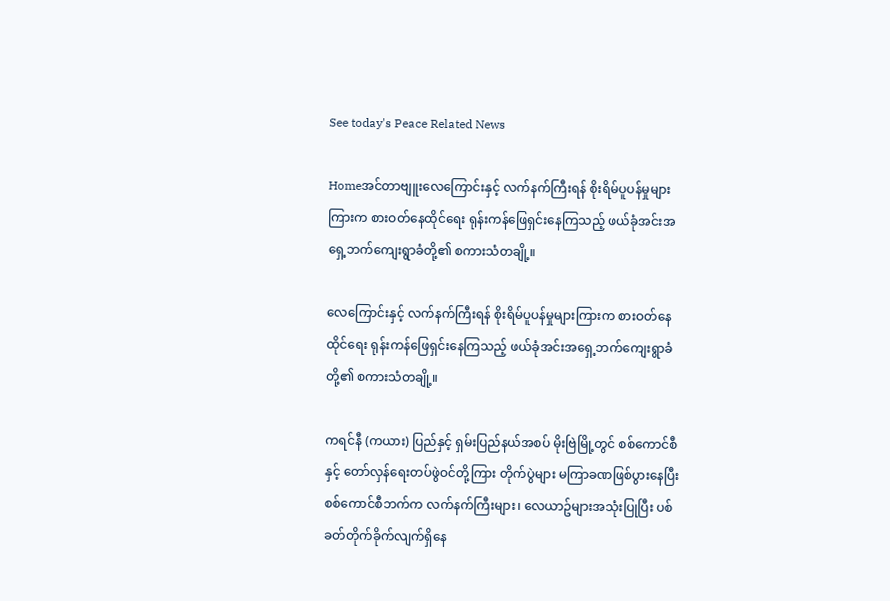See today's Peace Related News

Homeအင်တာဗျူးလေကြောင်းနှင့် လက်နက်ကြီးရန် စိုးရိမ်ပူပန်မှုများကြားက စားဝတ်နေထိုင်ရေး ရုန်းကန်ဖြေရှင်းနေကြသည့် ဖယ်ခုံအင်းအရှေ့ဘက်ကျေးရွာခံတို့၏ စကားသံတချို့။

လေကြောင်းနှင့် လက်နက်ကြီးရန် စိုးရိမ်ပူပန်မှုများကြားက စားဝတ်နေထိုင်ရေး ရုန်းကန်ဖြေရှင်းနေကြသည့် ဖယ်ခုံအင်းအရှေ့ဘက်ကျေးရွာခံတို့၏ စကားသံတချို့။

ကရင်နီ (ကယား) ပြည်နှင့် ရှမ်းပြည်နယ်အစပ် မိုးဗြဲမြို့တွင် စစ်ကောင်စီနှင့် တော်လှန်ရေးတပ်ဖွဲဝင်တို့ကြား တိုက်ပွဲများ မကြာခဏဖြစ်ပွားနေပြီး စစ်ကောင်စီဘက်က လက်နက်ကြီးများ၊ လေယာဥ်များအသုံးပြုပြီး ပစ်ခတ်တိုက်ခိုက်လျက်ရှိနေ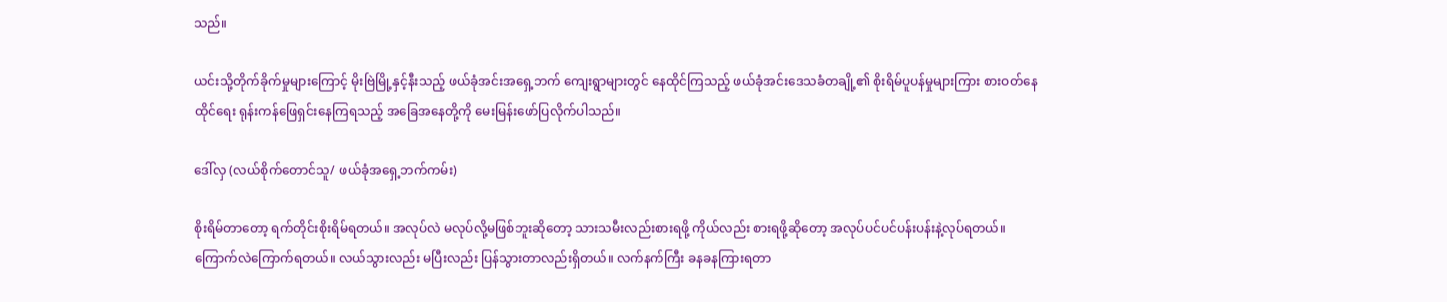သည်။

ယင်းသို့တိုက်ခိုက်မှုများကြောင့် မိုးဗြဲမြို့နှင့်နီးသည့် ဖယ်ခုံအင်းအရှေ့ဘက် ကျေးရွာများတွင် နေထိုင်ကြသည့် ဖယ်ခုံအင်းဒေသခံတချို့၏ စိုးရိမ်ပူပန်မှုများကြား စားဝတ်နေထိုင်ရေး ရုန်းကန်ဖြေရှင်းနေကြရသည့် အခြေအနေတို့ကို မေးမြန်းဖော်ပြလိုက်ပါသည်။

ဒေါ်လှ (လယ်စိုက်တောင်သူ/ ဖယ်ခုံအရှေ့ဘက်ကမ်း)

စိုးရိမ်တာတော့ ရက်တိုင်းစိုးရိမ်ရတယ်။ အလုပ်လဲ မလုပ်လို့မဖြစ်ဘူးဆိုတော့ သားသမီးလည်းစားရဖို့ ကိုယ်လည်း စားရဖို့ဆိုတော့ အလုပ်ပင်ပင်ပန်းပန်းနဲ့လုပ်ရတယ်။ ကြောက်လဲကြောက်ရတယ်။ လယ်သွားလည်း မပြီးလည်း ပြန်သွားတာလည်းရှိတယ်။ လက်နက်ကြီး ခနခနကြားရတာ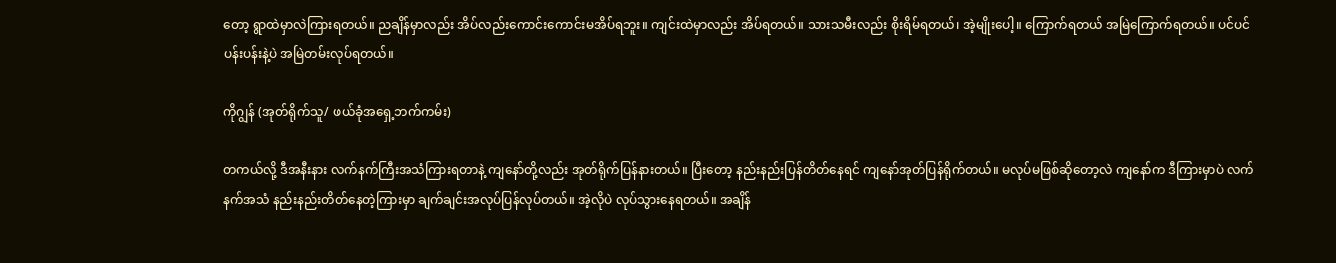တော့ ရွာထဲမှာလဲကြားရတယ်။ ညချိန်မှာလည်း အိပ်လည်းကောင်းကောင်းမအိပ်ရဘူး။ ကျင်းထဲမှာလည်း အိပ်ရတယ်။ သားသမီးလည်း စိုးရိမ်ရတယ်၊ အဲ့မျိုးပေါ့။ ကြောက်ရတယ် အမြဲကြောက်ရတယ်။ ပင်ပင်ပန်းပန်းနဲ့ပဲ အမြဲတမ်းလုပ်ရတယ်။

ကိုဂျွန် (အုတ်ရိုက်သူ/ ဖယ်ခုံအရှေ့ဘက်ကမ်း)

တကယ်လို့ ဒီအနီးနား လက်နက်ကြီးအသံကြားရတာနဲ့ ကျနော်တို့လည်း အုတ်ရိုက်ပြန်နားတယ်။ ပြီးတော့ နည်းနည်းပြန်တိတ်နေရင် ကျနော်အုတ်ပြန်ရိုက်တယ်။ မလုပ်မဖြစ်ဆိုတော့လဲ ကျနော်က ဒီကြားမှာပဲ လက်နက်အသံ နည်းနည်းတိတ်နေတဲ့ကြားမှာ ချက်ချင်းအလုပ်ပြန်လုပ်တယ်။ အဲ့လိုပဲ လုပ်သွားနေရတယ်။ အချိန်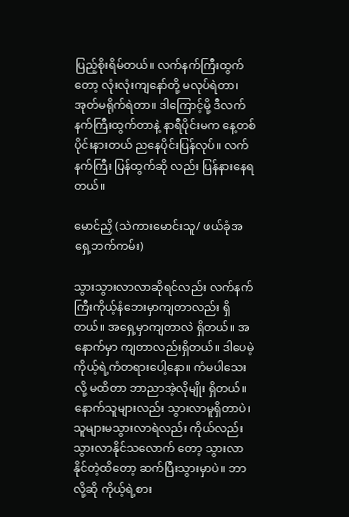ပြည့်စိုးရိမ်တယ်။ လက်နက်ကြီးထွက်တော့ လုံးလုံးကျနော်တို့ မလုပ်ရဲတာ၊ အုတ်မရိုက်ရဲတာ။ ဒါကြောင့်မို့ ဒီလက်နက်ကြီးထွက်တာနဲ့ နာရီပိုင်းမက နေ့တစ်ပိုင်းနားတယ် ညနေပိုင်းပြန်လုပ်။ လက်နက်ကြီး ပြန်ထွက်ဆို လည်း ပြန်နားနေရတယ်။

မောင်ညှိ (သဲကားမောင်းသူ/ ဖယ်ခုံအရှေ့ဘက်ကမ်း)

သွားသွားလာလာဆိုရင်လည်း လက်နက်ကြီးကိုယ့်နံဘေးမှာကျတာလည်း ရှိတယ်။ အရှေ့မှာကျတာလဲ ရှိတယ်။ အနောက်မှာ ကျတာလည်းရှိတယ်။ ဒါပေမဲ့ ကိုယ့်ရဲ့ကံတရားပေါ့နော။ ကံမပါသေးလို့ မထိတာ ဘာညာအဲ့လိုမျိုး ရှိတယ်။ နောက်သူများလည်း သွားလာမူရှိတာပဲ၊ သူများမသွားလာရဲလည်း ကိုယ်လည်း သွားလာနိုင်သလောက် တော့ သွားလာနိုင်တဲ့ထိတော့ ဆက်ပြီးသွားမှာပဲ။ ဘာလို့ဆို ကိုယ့်ရဲ့စား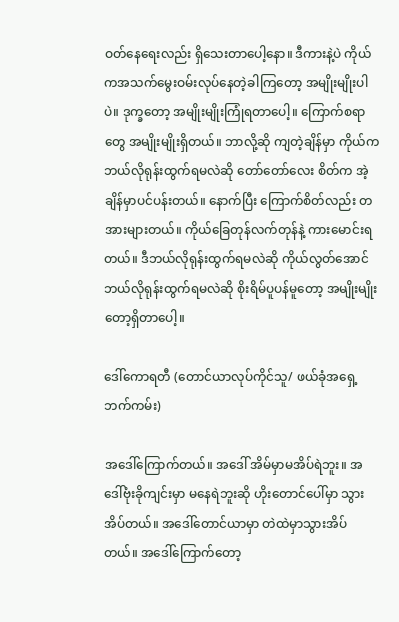ဝတ်နေရေးလည်း ရှိသေးတာပေါ့နော။ ဒီကားနဲ့ပဲ ကိုယ်ကအသက်မွေးဝမ်းလုပ်နေတဲ့ခါကြတော့ အမျိုးမျိုးပါပဲ။ ဒုက္ခတော့ အမျိုးမျိုးကြုံရတာပေါ့။ ကြောက်စရာတွေ အမျိုးမျိုးရှိတယ်။ ဘာလို့ဆို ကျတဲ့ချိန်မှာ ကိုယ်ကဘယ်လိုရုန်းထွက်ရမလဲဆို တော်တော်လေး စိတ်က အဲ့ချိန်မှာပင်ပန်းတယ်။ နောက်ပြီး ကြောက်စိတ်လည်း တအားများတယ်။ ကိုယ်ခြေတုန်လက်တုန်နဲ့ ကားမောင်းရတယ်။ ဒီဘယ်လိုရုန်းထွက်ရမလဲဆို ကိုယ်လွတ်အောင်ဘယ်လိုရုန်းထွက်ရမလဲဆို စိုးရိမ်ပူပန်မူတော့ အမျိုးမျိုးတော့ရှိတာပေါ့။

ဒေါ်ကောရတီ (တောင်ယာလုပ်ကိုင်သူ/ ဖယ်ခုံအရှေ့ဘက်ကမ်း)

အဒေါ်ကြောက်တယ်။ အဒေါ် အိမ်မှာမအိပ်ရဲဘူး။ အဒေါ်ဗုံးခိုကျင်းမှာ မနေရဲဘူးဆို ဟိုးတောင်ပေါ်မှာ သွားအိပ်တယ်။ အဒေါ်တောင်ယာမှာ တဲထဲမှာသွားအိပ်တယ်။ အဒေါ်ကြောက်တော့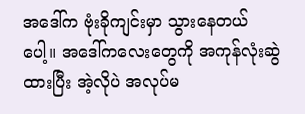အဒေါ်က ဗုံးခိုကျင်းမှာ သွားနေတယ်ပေါ့။ အဒေါ်ကလေးတွေကို အကုန်လုံးဆွဲထားပြီး အဲ့လိုပဲ အလုပ်မ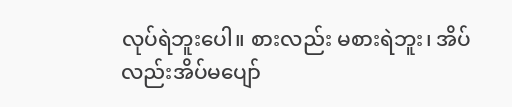လုပ်ရဲဘူးပေါ။ စားလည်း မစားရဲဘူး၊ အိပ်လည်းအိပ်မပျော်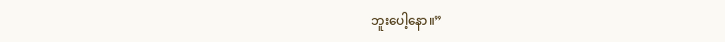ဘူးပေါ့နော။”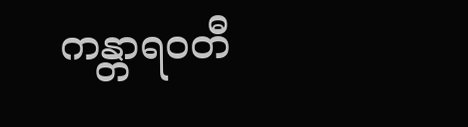ကန္တာရဝတီ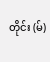တိုင်း (မ်)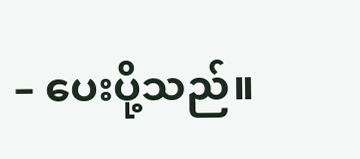– ပေးပို့သည်။